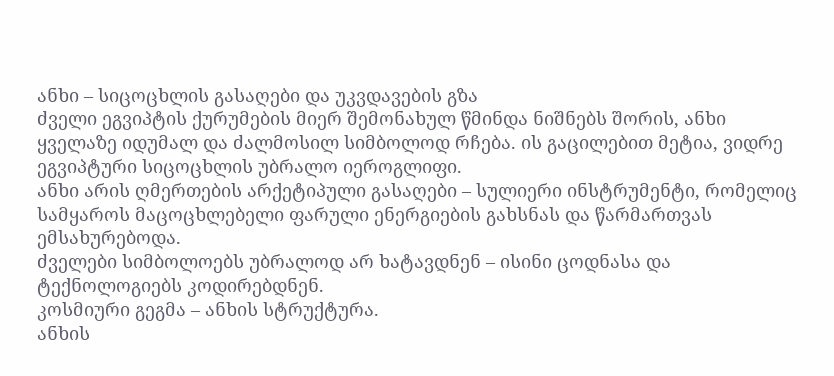ანხი – სიცოცხლის გასაღები და უკვდავების გზა
ძველი ეგვიპტის ქურუმების მიერ შემონახულ წმინდა ნიშნებს შორის, ანხი ყველაზე იდუმალ და ძალმოსილ სიმბოლოდ რჩება. ის გაცილებით მეტია, ვიდრე ეგვიპტური სიცოცხლის უბრალო იეროგლიფი.
ანხი არის ღმერთების არქეტიპული გასაღები – სულიერი ინსტრუმენტი, რომელიც სამყაროს მაცოცხლებელი ფარული ენერგიების გახსნას და წარმართვას ემსახურებოდა.
ძველები სიმბოლოებს უბრალოდ არ ხატავდნენ – ისინი ცოდნასა და ტექნოლოგიებს კოდირებდნენ.
კოსმიური გეგმა – ანხის სტრუქტურა.
ანხის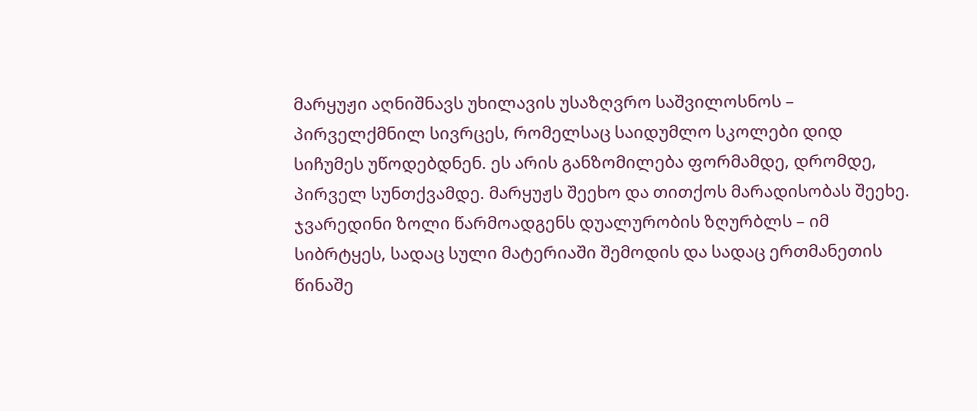მარყუჟი აღნიშნავს უხილავის უსაზღვრო საშვილოსნოს – პირველქმნილ სივრცეს, რომელსაც საიდუმლო სკოლები დიდ სიჩუმეს უწოდებდნენ. ეს არის განზომილება ფორმამდე, დრომდე, პირველ სუნთქვამდე. მარყუჟს შეეხო და თითქოს მარადისობას შეეხე.
ჯვარედინი ზოლი წარმოადგენს დუალურობის ზღურბლს – იმ სიბრტყეს, სადაც სული მატერიაში შემოდის და სადაც ერთმანეთის წინაშე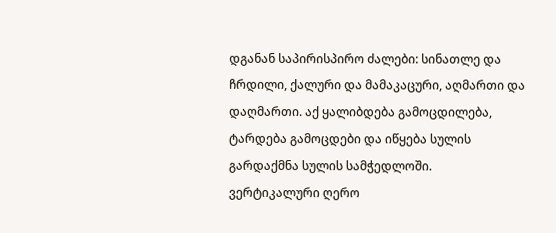დგანან საპირისპირო ძალები: სინათლე და ჩრდილი, ქალური და მამაკაცური, აღმართი და დაღმართი. აქ ყალიბდება გამოცდილება, ტარდება გამოცდები და იწყება სულის გარდაქმნა სულის სამჭედლოში.
ვერტიკალური ღერო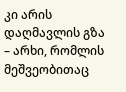კი არის დაღმავლის გზა – არხი, რომლის მეშვეობითაც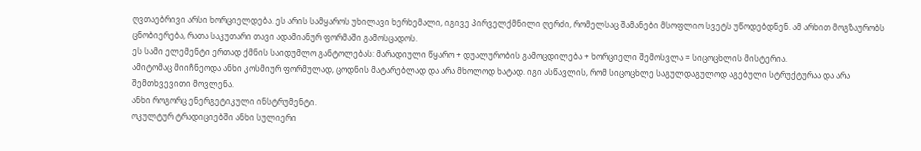ღვთაებრივი არსი ხორციელდება. ეს არის სამყაროს უხილავი ხერხემალი, იგივე პირველქმნილი ღერძი, რომელსაც შამანები მსოფლიო სვეტს უწოდებდნენ. ამ არხით მოგზაურობს ცნობიერება, რათა საკუთარი თავი ადამიანურ ფორმაში გამოსცადოს.
ეს სამი ელემენტი ერთად ქმნის საიდუმლო განტოლებას: მარადიული წყარო + დუალურობის გამოცდილება + ხორციელი შემოსვლა = სიცოცხლის მისტერია.
ამიტომაც მიიჩნეოდა ანხი კოსმიურ ფორმულად, ცოდნის მატარებლად და არა მხოლოდ ხატად. იგი ასწავლის, რომ სიცოცხლე საგულდაგულოდ აგებული სტრუქტურაა და არა შემთხვევითი მოვლენა.
ანხი როგორც ენერგეტიკული ინსტრუმენტი.
ოკულტურ ტრადიციებში ანხი სულიერი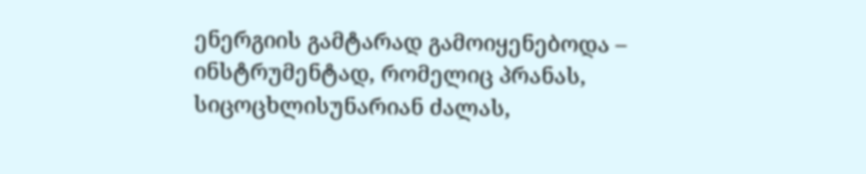ენერგიის გამტარად გამოიყენებოდა – ინსტრუმენტად, რომელიც პრანას, სიცოცხლისუნარიან ძალას,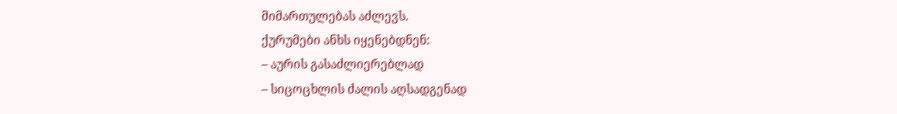მიმართულებას აძლევს.
ქურუმები ანხს იყენებდნენ:
– აურის გასაძლიერებლად
– სიცოცხლის ძალის აღსადგენად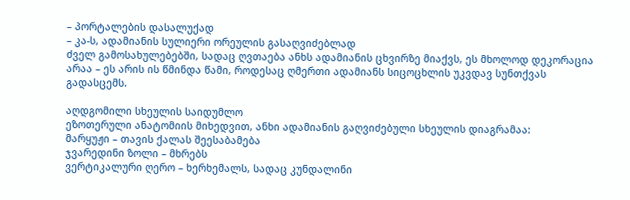– პორტალების დასალუქად
– კა-ს, ადამიანის სულიერი ორეულის გასაღვიძებლად
ძველ გამოსახულებებში, სადაც ღვთაება ანხს ადამიანის ცხვირზე მიაქვს, ეს მხოლოდ დეკორაცია არაა – ეს არის ის წმინდა წამი, როდესაც ღმერთი ადამიანს სიცოცხლის უკვდავ სუნთქვას გადასცემს.

აღდგომილი სხეულის საიდუმლო
ეზოთერული ანატომიის მიხედვით, ანხი ადამიანის გაღვიძებული სხეულის დიაგრამაა:
მარყუჟი – თავის ქალას შეესაბამება
ჯვარედინი ზოლი – მხრებს
ვერტიკალური ღერო – ხერხემალს, სადაც კუნდალინი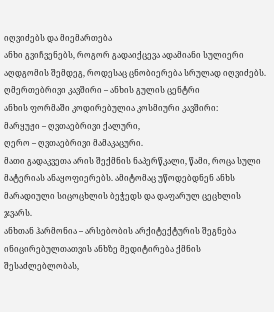იღვიძებს და მიემართება
ანხი გვიჩვენებს, როგორ გადაიქცევა ადამიანი სულიერი აღდგომის შემდეგ, როდესაც ცნობიერება სრულად იღვიძებს.
ღმერთებრივი კავშირი – ანხის გულის ცენტრი
ანხის ფორმაში კოდირებულია კოსმიური კავშირი:
მარყუჟი – ღვთაებრივი ქალური,
ღერო – ღვთაებრივი მამაკაცური.
მათი გადაკვეთა არის შექმნის ნაპერწკალი, წამი, როცა სული მატერიას ანაყოფიერებს. ამიტომაც უწოდებდნენ ანხს მარადიული სიცოცხლის ბეჭედს და დაფარულ ცეცხლის ჯვარს.
ანხთან ჰარმონია – არსებობის არქიტექტურის შეგნება
ინიცირებულთათვის ანხზე მედიტირება ქმნის შესაძლებლობას,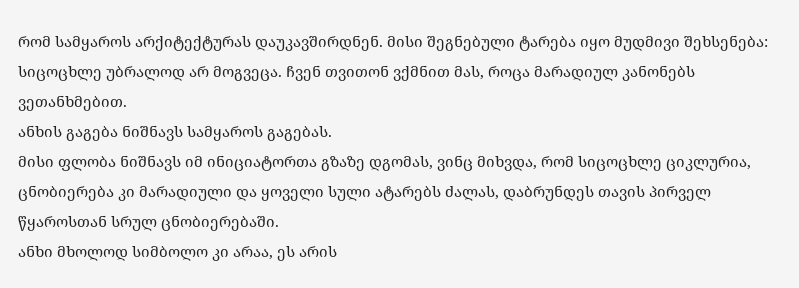რომ სამყაროს არქიტექტურას დაუკავშირდნენ. მისი შეგნებული ტარება იყო მუდმივი შეხსენება: სიცოცხლე უბრალოდ არ მოგვეცა. ჩვენ თვითონ ვქმნით მას, როცა მარადიულ კანონებს ვეთანხმებით.
ანხის გაგება ნიშნავს სამყაროს გაგებას.
მისი ფლობა ნიშნავს იმ ინიციატორთა გზაზე დგომას, ვინც მიხვდა, რომ სიცოცხლე ციკლურია, ცნობიერება კი მარადიული და ყოველი სული ატარებს ძალას, დაბრუნდეს თავის პირველ წყაროსთან სრულ ცნობიერებაში.
ანხი მხოლოდ სიმბოლო კი არაა, ეს არის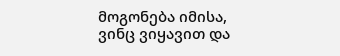მოგონება იმისა, ვინც ვიყავით და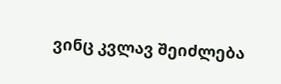ვინც კვლავ შეიძლება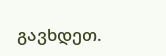გავხდეთ.